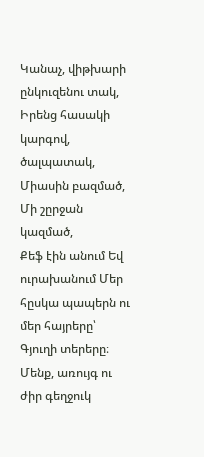Կանաչ, վիթխարի ընկուզենու տակ, Իրենց հասակի կարգով, ծալպատակ, Միասին բազմած, Մի շըրջան կազմած,
Քեֆ էին անում Եվ ուրախանում Մեր հըսկա պապերն ու մեր հայրերը՝ Գյուղի տերերը։
Մենք, առույգ ու ժիր գեղջուկ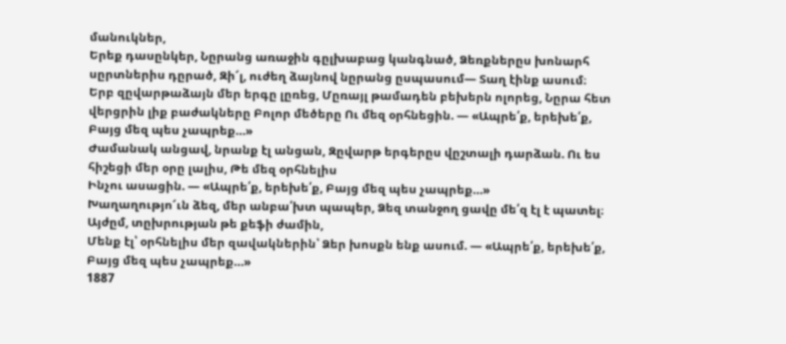մանուկներ,
Երեք դասընկեր, Նըրանց առաջին գըլխաբաց կանգնած, Ձեռքներըս խոնարհ սըրտներիս դըրած, Զի՜լ, ուժեղ ձայնով նըրանց ըսպասում― Տաղ էինք ասում։
Երբ զըվարթաձայն մեր երգը լըռեց, Մըռայլ թամադեն բեխերն ոլորեց, Նըրա հետ վերցրին լիք բաժակները Բոլոր մեծերը Ու մեզ օրհնեցին. ― «Ապրե՛ք, երեխե՛ք,
Բայց մեզ պես չապրեք…»
Ժամանակ անցավ, նրանք էլ անցան, Զըվարթ երգերըս վըշտալի դարձան. Ու ես հիշեցի մեր օրը լալիս, Թե մեզ օրհնելիս
Ինչու ասացին. — «Ապրե՛ք, երեխե՛ք, Բայց մեզ պես չապրեք…»
Խաղաղությո՜ւն ձեզ, մեր անբա՛խտ պապեր, Ձեզ տանջող ցավը մե՛զ էլ է պատել։ Այժըմ, տըխրության թե քեֆի ժամին,
Մենք էլ՝ օրհնելիս մեր զավակներին՝ Ձեր խոսքն ենք ասում. ― «Ապրե՛ք, երեխե՛ք, Բայց մեզ պես չապրեք…»
1887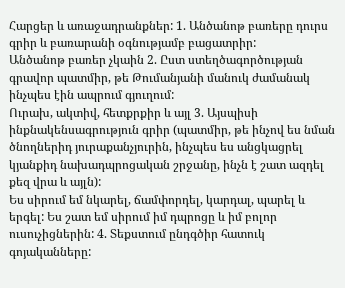Հարցեր և առաջադրանքներ: 1. Անծանոթ բառերը դուրս գրիր և բառարանի օգնությամբ բացատրիր:
Անծանոթ բառեր չկաին 2. Ըստ ստեղծագործության գրավոր պատմիր, թե Թումանյանի մանուկ ժամանակ ինչպես էին ապրում գյուղում:
Ուրախ, ակտիվ, հետքրքիր և այլ 3. Այսպիսի ինքնակենսագրություն գրիր (պատմիր, թե ինչով ես նման ծնողներիդ յուրաքանչյուրին, ինչպես ես անցկացրել կյանքիդ նախադպրոցական շրջանը, ինչն է շատ ազդել քեզ վրա և այլն):
Ես սիրում եմ նկարել, ճամփորդել, կարդալ, պարել և երգել: Ես շատ եմ սիրում իմ դպրոցը և իմ բոլոր ուսուչիցներին: 4. Տեքստում ընդգծիր հատուկ գոյականները: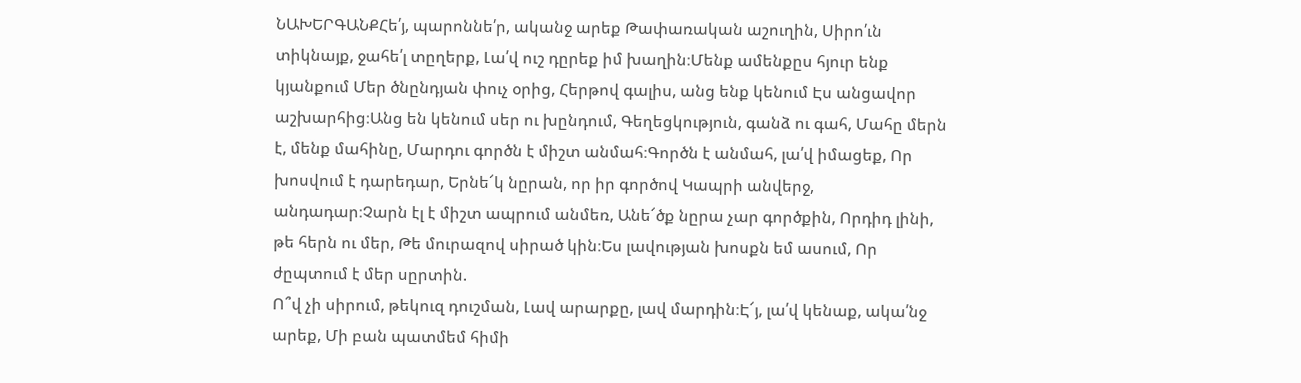ՆԱԽԵՐԳԱՆՔՀե՛յ, պարոննե՛ր, ականջ արեք Թափառական աշուղին, Սիրո՛ւն տիկնայք, ջահե՛լ տըղերք, Լա՛վ ուշ դըրեք իմ խաղին։Մենք ամենքըս հյուր ենք կյանքում Մեր ծնընդյան փուչ օրից, Հերթով գալիս, անց ենք կենում Էս անցավոր աշխարհից։Անց են կենում սեր ու խընդում, Գեղեցկություն, գանձ ու գահ, Մահը մերն է, մենք մահինը, Մարդու գործն է միշտ անմահ։Գործն է անմահ, լա՛վ իմացեք, Որ խոսվում է դարեդար, Երնե՜կ նըրան, որ իր գործով Կապրի անվերջ, անդադար։Չարն էլ է միշտ ապրում անմեռ, Անե՜ծք նըրա չար գործքին, Որդիդ լինի, թե հերն ու մեր, Թե մուրազով սիրած կին։Ես լավության խոսքն եմ ասում, Որ ժըպտում է մեր սըրտին.
Ո՞վ չի սիրում, թեկուզ դուշման, Լավ արարքը, լավ մարդին։Է՜յ, լա՛վ կենաք, ակա՛նջ արեք, Մի բան պատմեմ հիմի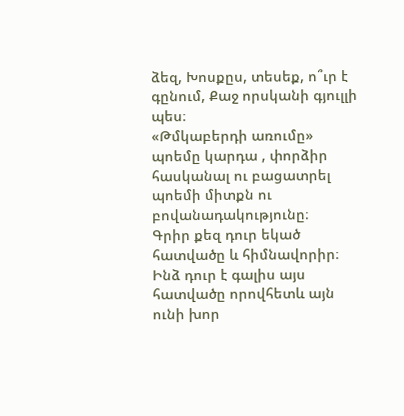ձեզ, Խոսքըս, տեսեք, ո՞ւր է գընում, Քաջ որսկանի գյուլլի պես։
«Թմկաբերդի առումը» պոեմը կարդա , փորձիր հասկանալ ու բացատրել պոեմի միտքն ու բովանադակությունը։
Գրիր քեզ դուր եկած հատվածը և հիմնավորիր։
Ինձ դուր է գալիս այս հատվածը որովհետև այն ունի խոր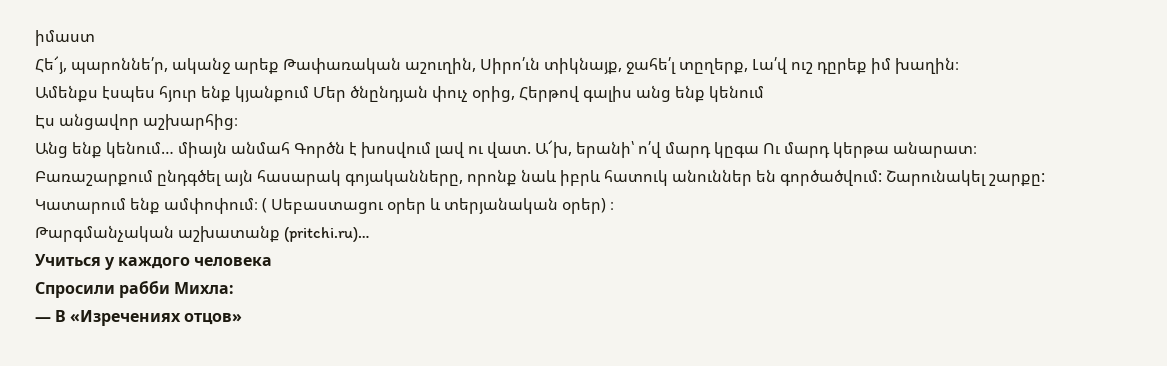իմաստ
Հե՜յ, պարոննե՛ր, ականջ արեք Թափառական աշուղին, Սիրո՛ւն տիկնայք, ջահե՛լ տըղերք, Լա՛վ ուշ դըրեք իմ խաղին։
Ամենքս էսպես հյուր ենք կյանքում Մեր ծնընդյան փուչ օրից, Հերթով գալիս անց ենք կենում
Էս անցավոր աշխարհից։
Անց ենք կենում… միայն անմահ Գործն է խոսվում լավ ու վատ. Ա՜խ, երանի՝ ո՛վ մարդ կըգա Ու մարդ կերթա անարատ։
Բառաշարքում ընդգծել այն հասարակ գոյականները, որոնք նաև իբրև հատուկ անուններ են գործածվում: Շարունակել շարքը:
Կատարում ենք ամփոփում։ ( Սեբաստացու օրեր և տերյանական օրեր) ։
Թարգմանչական աշխատանք (pritchi.ru)…
Учиться у каждого человека
Спросили рабби Михла:
— В «Изречениях отцов»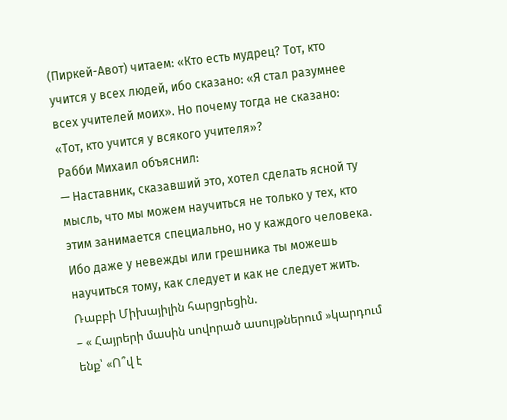(Пиркей-Авот) читаем: «Кто есть мудрец? Тот, кто учится у всех людей, ибо сказано: «Я стал разумнее всех учителей моих». Но почему тогда не сказано: «Тот, кто учится у всякого учителя»?
Рабби Михаил объяснил:
— Наставник, сказавший это, хотел сделать ясной ту мысль, что мы можем научиться не только у тех, кто этим занимается специально, но у каждого человека. Ибо даже у невежды или грешника ты можешь научиться тому, как следует и как не следует жить.
Ռաբբի Միխայիլին հարցրեցին.
– « Հայրերի մասին սովորած ասույթներում »կարդում ենք՝ «Ո՞վ է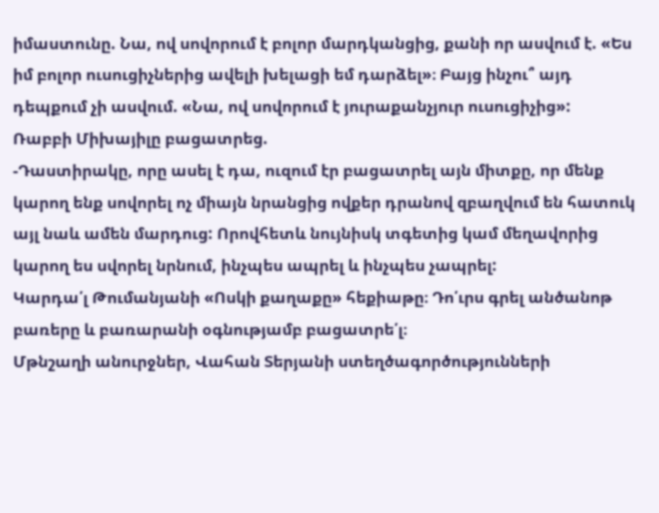իմաստունը. Նա, ով սովորում է բոլոր մարդկանցից, քանի որ ասվում է. «Ես իմ բոլոր ուսուցիչներից ավելի խելացի եմ դարձել»։ Բայց ինչու՞ այդ դեպքում չի ասվում. «Նա, ով սովորում է յուրաքանչյուր ուսուցիչից»:
Ռաբբի Միխայիլը բացատրեց.
-Դաստիրակը, որը ասել է դա, ուզում էր բացատրել այն միտքը, որ մենք կարող ենք սովորել ոչ միայն նրանցից ովքեր դրանով զբաղվում են հատուկ այլ նաև ամեն մարդուց: Որովհետև նույնիսկ տգետից կամ մեղավորից կարող ես սվորել նրնում, ինչպես ապրել և ինչպես չապրել:
Կարդա՛լ Թումանյանի «Ոսկի քաղաքը» հեքիաթը։ Դո՛ւրս գրել անծանոթ բառերը և բառարանի օգնությամբ բացատրե՛լ։
Մթնշաղի անուրջներ, Վահան Տերյանի ստեղծագործությունների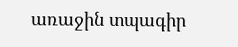առաջին տպագիր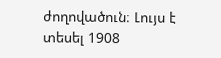ժողովածուն։ Լույս է տեսել 1908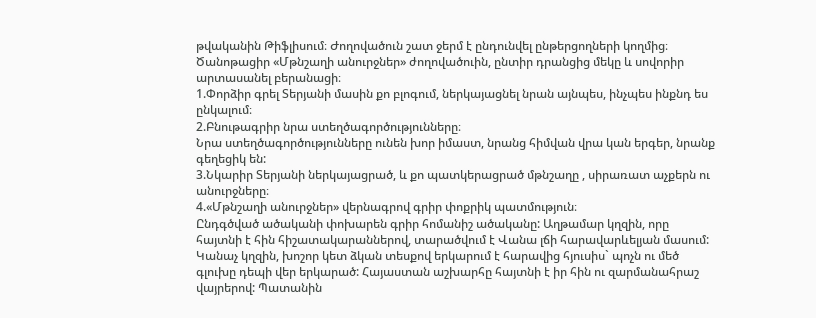թվականին Թիֆլիսում։ Ժողովածուն շատ ջերմ է ընդունվել ընթերցողների կողմից։
Ծանոթացիր «Մթնշաղի անուրջներ» ժողովածուին, ընտիր դրանցից մեկը և սովորիր արտասանել բերանացի։
1.Փորձիր գրել Տերյանի մասին քո բլոգում, ներկայացնել նրան այնպես, ինչպես ինքնդ ես ընկալում։
2.Բնութագրիր նրա ստեղծագործությունները։
Նրա ստեղծագործությունները ունեն խոր իմաստ, նրանց հիմվան վրա կան երգեր, նրանք գեղեցիկ են:
3.Նկարիր Տերյանի ներկայացրած, և քո պատկերացրած մթնշաղը , սիրառատ աչքերն ու անուրջները։
4.«Մթնշաղի անուրջներ» վերնագրով գրիր փոքրիկ պատմություն։
Ընդգծված ածականի փոխարեն գրիր հոմանիշ ածականը: Աղթամար կղզին, որը հայտնի է հին հիշատակարաններով, տարածվում է Վանա լճի հարավարևելյան մասում: Կանաչ կղզին, խոշոր կետ ձկան տեսքով երկարում է հարավից հյուսիս` պոչն ու մեծ գլուխը դեպի վեր երկարած: Հայաստան աշխարհը հայտնի է իր հին ու զարմանահրաշ վայրերով: Պատանին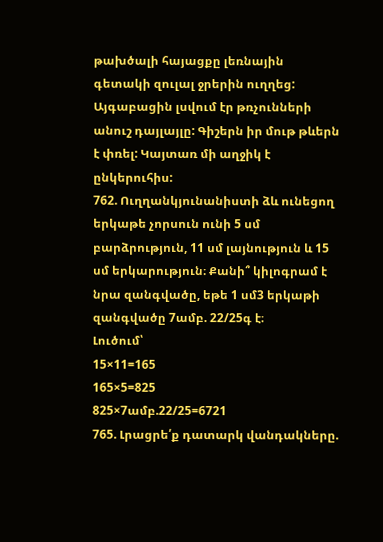թախծալի հայացքը լեռնային գետակի զուլալ ջրերին ուղղեց: Այգաբացին լսվում էր թռչունների անուշ դայլայլը: Գիշերն իր մութ թևերն է փռել: Կայտառ մի աղջիկ է ընկերուհիս:
762. Ուղղանկյունանիստի ձև ունեցող երկաթե չորսուն ունի 5 սմ բարձրություն, 11 սմ լայնություն և 15 սմ երկարություն։ Քանի՞ կիլոգրամ է նրա զանգվածը, եթե 1 սմ3 երկաթի զանգվածը 7ամբ. 22/25գ է։
Լուծում՝
15×11=165
165×5=825
825×7ամբ.22/25=6721
765. Լրացրե՛ք դատարկ վանդակները.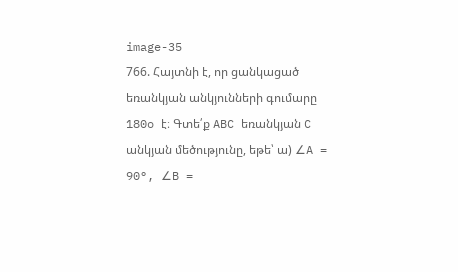image-35
766. Հայտնի է, որ ցանկացած եռանկյան անկյունների գումարը 180o է։ Գտե՛ք ABC եռանկյան C անկյան մեծությունը, եթե՝ ա) ∠A = 90°, ∠B =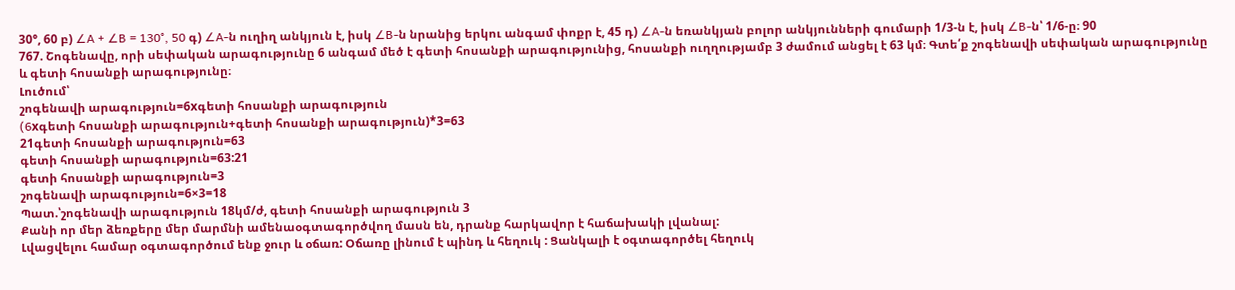30°, 60 բ) ∠A + ∠B = 130°, 50 գ) ∠A-ն ուղիղ անկյուն է, իսկ ∠B-ն նրանից երկու անգամ փոքր է, 45 դ) ∠A-ն եռանկյան բոլոր անկյունների գումարի 1/3-ն է, իսկ ∠B-ն՝ 1/6-ը։ 90
767. Շոգենավը, որի սեփական արագությունը 6 անգամ մեծ է գետի հոսանքի արագությունից, հոսանքի ուղղությամբ 3 ժամում անցել է 63 կմ։ Գտե՛ք շոգենավի սեփական արագությունը և գետի հոսանքի արագությունը։
Լուծում՝
շոգենավի արագություն=6xգետի հոսանքի արագություն
(6xգետի հոսանքի արագություն+գետի հոսանքի արագություն)*3=63
21գետի հոսանքի արագություն=63
գետի հոսանքի արագություն=63:21
գետի հոսանքի արագություն=3
շոգենավի արագություն=6×3=18
Պատ.՝շոգենավի արագություն 18կմ/ժ, գետի հոսանքի արագություն 3
Քանի որ մեր ձեռքերը մեր մարմնի ամենաօգտագործվող մասն են, դրանք հարկավոր է հաճախակի լվանալ:
Լվացվելու համար օգտագործում ենք ջուր և օճառ: Օճառը լինում է պինդ և հեղուկ : Ցանկալի է օգտագործել հեղուկ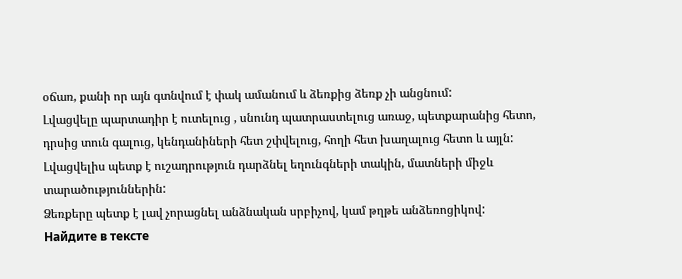օճառ, քանի որ այն գտնվում է փակ ամանում և ձեռքից ձեռք չի անցնում:
Լվացվելը պարտադիր է ուտելուց , սնունդ պատրաստելուց առաջ, պետքարանից հետո, դրսից տուն գալուց, կենդանիների հետ շփվելուց, հողի հետ խաղալուց հետո և այլն:
Լվացվելիս պետք է ուշադրություն դարձնել եղունգների տակին, մատների միջև տարածություններին:
Ձեռքերը պետք է լավ չորացնել անձնական սրբիչով, կամ թղթե անձեռոցիկով:
Найдите в тексте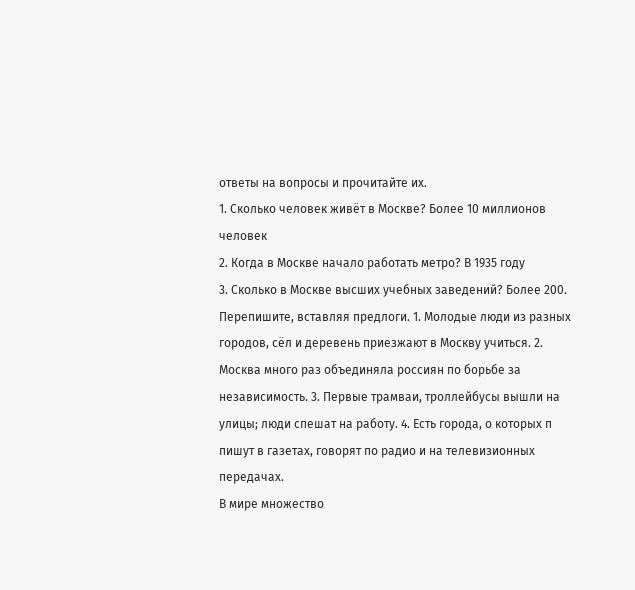ответы на вопросы и прочитайте их.
1. Сколько человек живёт в Москве? Более 10 миллионов человек
2. Когда в Москве начало работать метро? В 1935 году
3. Сколько в Москве высших учебных заведений? Более 200.
Перепишите, вставляя предлоги. 1. Молодые люди из разных городов, сёл и деревень приезжают в Москву учиться. 2. Москва много раз объединяла россиян по борьбе за независимость. 3. Первые трамваи, троллейбусы вышли на улицы; люди спешат на работу. 4. Есть города, о которых п пишут в газетах, говорят по радио и на телевизионных передачах.
В мире множество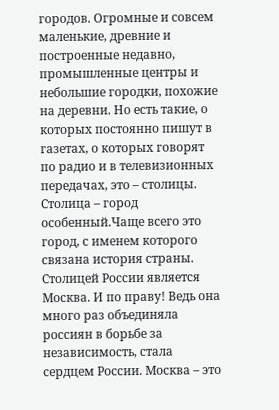городов. Огромные и совсем маленькие, древние и построенные недавно, промышленные центры и небольшие городки, похожие на деревни. Но есть такие, о которых постоянно пишут в газетах, о которых говорят по радио и в телевизионных передачах, это – столицы. Столица – город особенный.Чаще всего это город, с именем которого связана история страны. Столицей России является Москва. И по праву! Ведь она много раз объединяла россиян в борьбе за независимость, стала сердцем России. Москва – это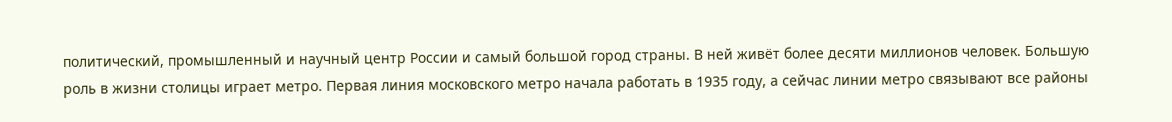политический, промышленный и научный центр России и самый большой город страны. В ней живёт более десяти миллионов человек. Большую роль в жизни столицы играет метро. Первая линия московского метро начала работать в 1935 году, а сейчас линии метро связывают все районы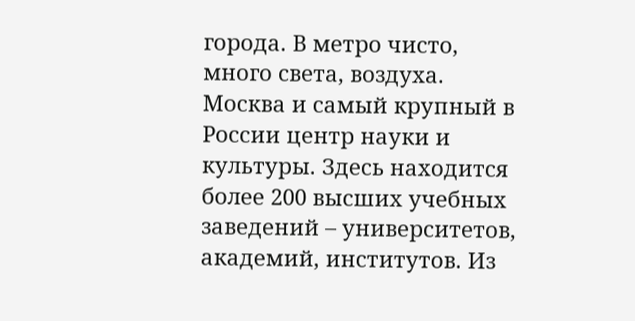города. В метро чисто, много света, воздуха. Москва и самый крупный в России центр науки и культуры. Здесь находится более 200 высших учебных заведений – университетов, академий, институтов. Из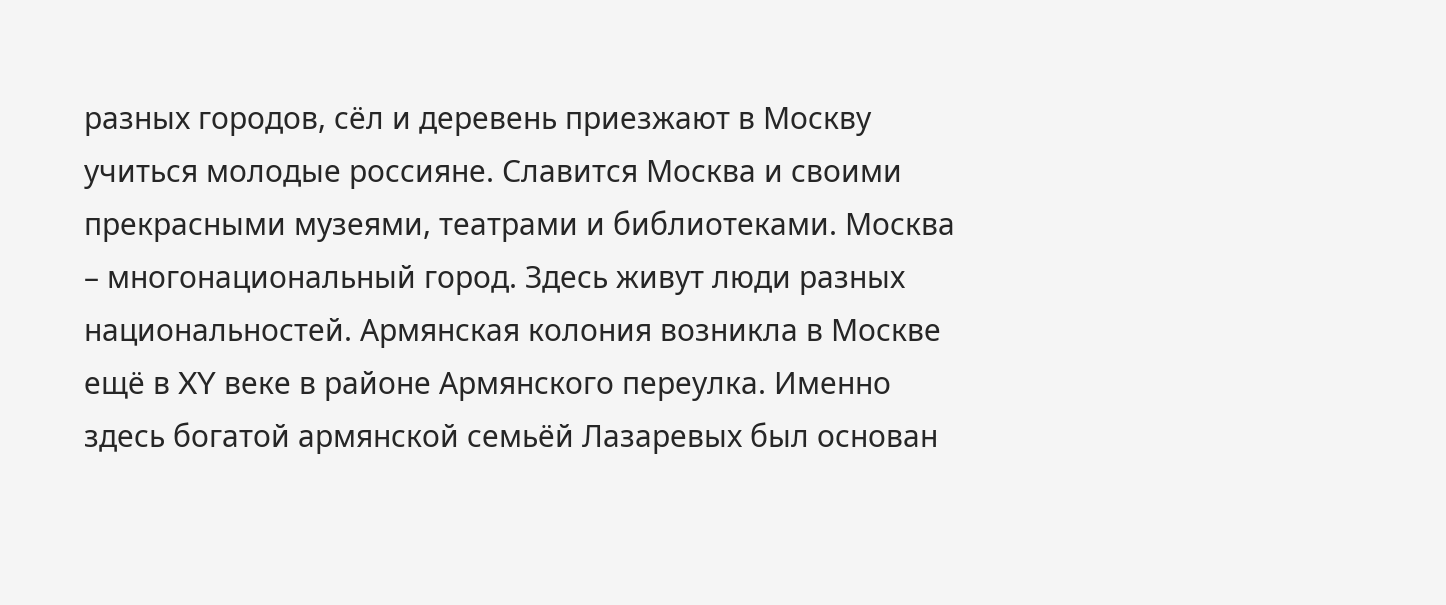разных городов, сёл и деревень приезжают в Москву учиться молодые россияне. Славится Москва и своими прекрасными музеями, театрами и библиотеками. Москва – многонациональный город. Здесь живут люди разных национальностей. Армянская колония возникла в Москве ещё в XY веке в районе Армянского переулка. Именно здесь богатой армянской семьёй Лазаревых был основан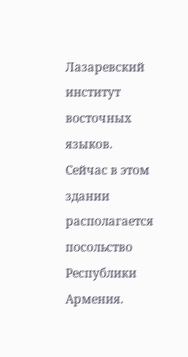Лазаревский институт восточных языков. Сейчас в этом здании располагается посольство Республики Армения.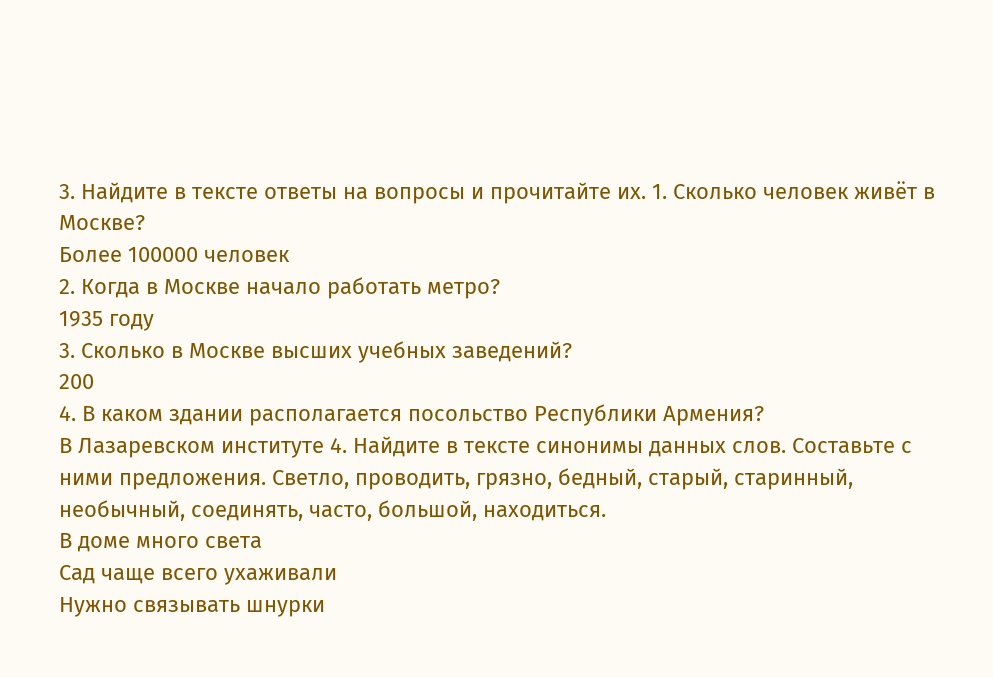3. Найдите в тексте ответы на вопросы и прочитайте их. 1. Сколько человек живёт в Москве?
Более 100000 человек
2. Когда в Москве начало работать метро?
1935 году
3. Сколько в Москве высших учебных заведений?
200
4. В каком здании располагается посольство Республики Армения?
В Лазаревском институте 4. Найдите в тексте синонимы данных слов. Составьте с ними предложения. Светло, проводить, грязно, бедный, старый, старинный, необычный, соединять, часто, большой, находиться.
В доме много света
Сад чаще всего ухаживали
Нужно связывать шнурки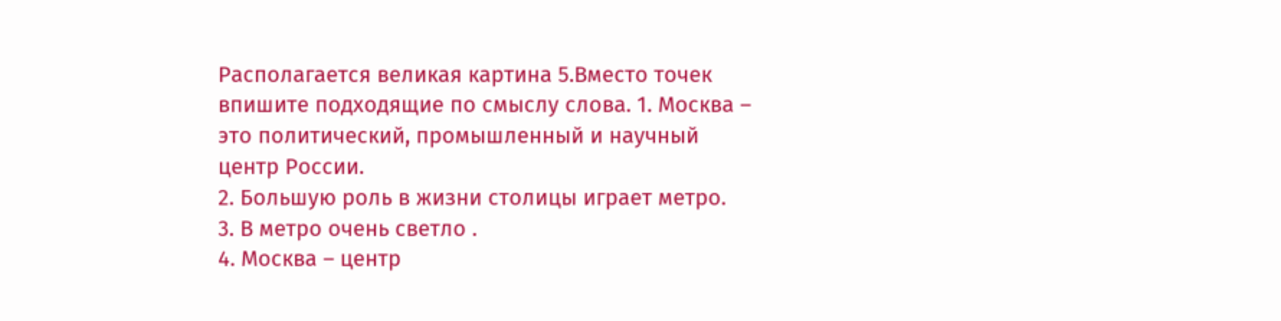Располагается великая картина 5.Вместо точек впишите подходящие по смыслу слова. 1. Москва – это политический, промышленный и научный центр России.
2. Большую роль в жизни столицы играет метро.
3. В метро очень светло .
4. Москва – центр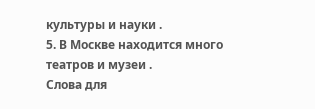культуры и науки .
5. В Москве находится много театров и музеи .
Слова для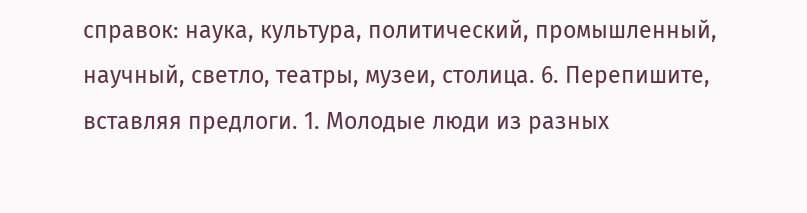справок: наука, культура, политический, промышленный, научный, светло, театры, музеи, столица. 6. Перепишите, вставляя предлоги. 1. Молодые люди из разных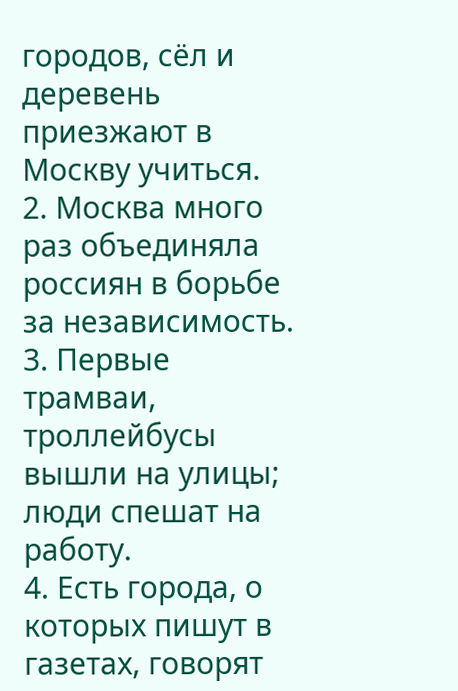городов, сёл и деревень приезжают в Москву учиться.
2. Москва много раз объединяла россиян в борьбе за независимость.
3. Первые трамваи, троллейбусы вышли на улицы; люди спешат на работу.
4. Есть города, о которых пишут в газетах, говорят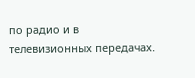по радио и в телевизионных передачах.